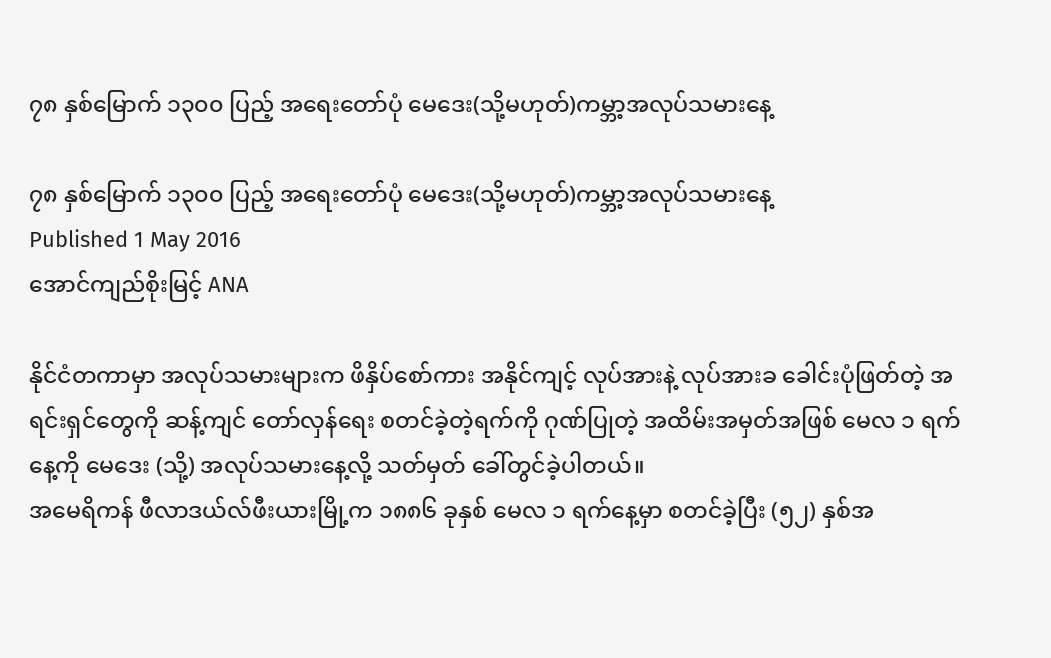၇၈ နှစ်မြောက် ၁၃၀၀ ပြည့် အရေးတော်ပုံ မေဒေး(သို့မဟုတ်)ကမ္ဘာ့အလုပ်သမားနေ့

၇၈ နှစ်မြောက် ၁၃၀၀ ပြည့် အရေးတော်ပုံ မေဒေး(သို့မဟုတ်)ကမ္ဘာ့အလုပ်သမားနေ့
Published 1 May 2016
အောင်ကျည်စိုးမြင့် ANA

နိုင်ငံတကာမှာ အလုပ်သမားများက ဖိနှိပ်စော်ကား အနိုင်ကျင့် လုပ်အားနဲ့ လုပ်အားခ ခေါင်းပုံဖြတ်တဲ့ အရင်းရှင်တွေကို ဆန့်ကျင် တော်လှန်ရေး စတင်ခဲ့တဲ့ရက်ကို ဂုဏ်ပြုတဲ့ အထိမ်းအမှတ်အဖြစ် မေလ ၁ ရက်နေ့ကို မေဒေး (သို့) အလုပ်သမားနေ့လို့ သတ်မှတ် ခေါ်တွင်ခဲ့ပါတယ်။
အမေရိကန် ဖီလာဒယ်လ်ဖီးယားမြို့က ၁၈၈၆ ခုနှစ် မေလ ၁ ရက်နေ့မှာ စတင်ခဲ့ပြီး (၅၂) နှစ်အ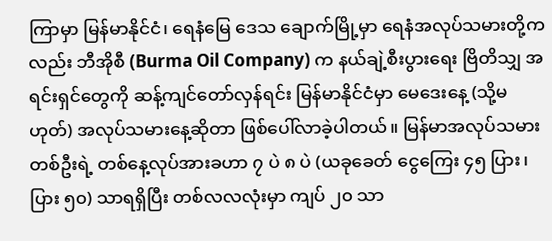ကြာမှာ မြန်မာနိုင်ငံ၊ ရေနံမြေ ဒေသ ချောက်မြို့မှာ ရေနံအလုပ်သမားတို့ကလည်း ဘီအိုစီ (Burma Oil Company) က နယ်ချဲ့စီးပွားရေး ဗြိတိသျှ အရင်းရှင်တွေကို ဆန့်ကျင်တော်လှန်ရင်း မြန်မာနိုင်ငံမှာ မေဒေးနေ့ (သို့မဟုတ်) အလုပ်သမားနေ့ဆိုတာ ဖြစ်ပေါ်လာခဲ့ပါတယ်။ မြန်မာအလုပ်သမားတစ်ဦးရဲ့ တစ်နေ့လုပ်အားခဟာ ၇ ပဲ ၈ ပဲ (ယခုခေတ် ငွေကြေး ၄၅ ပြား၊ ပြား ၅၀) သာရရှိပြီး တစ်လလလုံးမှာ ကျပ် ၂၀ သာ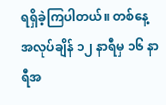ရရှိခဲ့ကြပါတယ်။ တစ်နေ့အလုပ်ချိန် ၁၂ နာရီမှ ၁၆ နာရီအ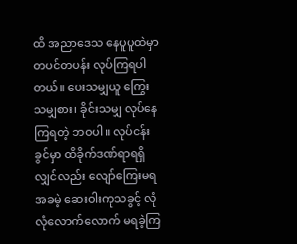ထိ အညာဒေသ နေပူပူထဲမှာ တပင်တပန်း လုပ်ကြရပါတယ်။ ပေးသမျှယူ ကြွေးသမျှစား၊ ခိုင်းသမျှ လုပ်နေကြရတဲ့ ဘဝပါ။ လုပ်ငန်းခွင်မှာ ထိခိုက်ဒဏ်ရာရရှိလျှင်လည်း လျော်ကြေးမရ အခမဲ့ ဆေးဝါးကုသခွင့် လုံလုံလောက်လောက် မရခဲ့ကြ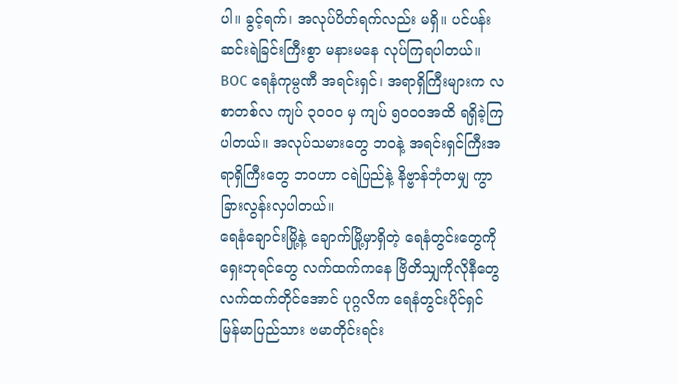ပါ။ ခွင့်ရက်၊ အလုပ်ပိတ်ရက်လည်း မရှိ။ ပင်ပန်းဆင်းရဲခြင်းကြီးစွာ မနားမနေ လုပ်ကြရပါတယ်။ BOC ရေနံကုမ္ပဏီ အရင်းရှင်၊ အရာရှိကြီးများက လစာတစ်လ ကျပ် ၃၀၀၀ မှ ကျပ် ၅၀၀၀အထိ ရရှိခဲ့ကြပါတယ်။ အလုပ်သမားတွေ ဘဝနဲ့ အရင်းရှင်ကြီးအရာရှိကြီးတွေ ဘဝဟာ ငရဲပြည်နဲ့ နိဗ္ဗာန်ဘုံတမျှ ကွာခြားလွန်းလှပါတယ်။
ရေနံချောင်းမြို့နဲ့ ချောက်မြို့မှာရှိတဲ့ ရေနံတွင်းတွေကို ရှေးဘုရင်တွေ လက်ထက်ကနေ ဗြိတိသျှကိုလိုနီတွေ လက်ထက်တိုင်အောင် ပုဂ္ဂလိက ရေနံတွင်းပိုင်ရှင် မြန်မာပြည်သား ဗမာတိုင်းရင်း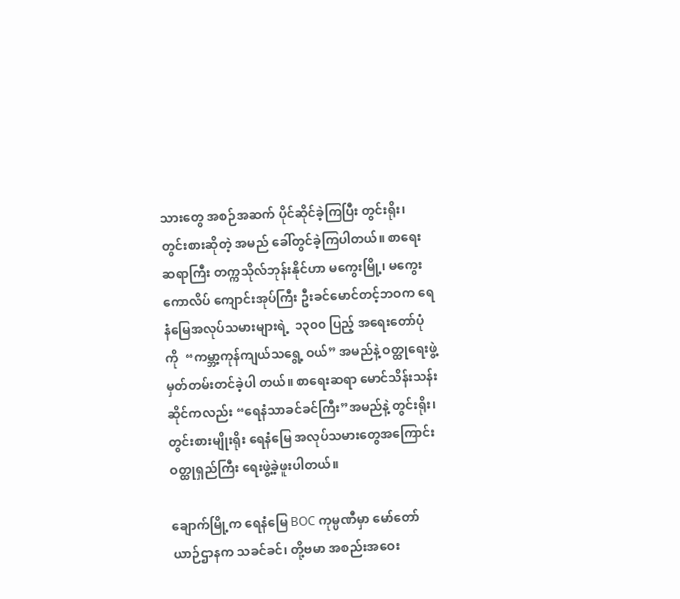သားတွေ အစဉ်အဆက် ပိုင်ဆိုင်ခဲ့ကြပြီး တွင်းရိုး၊ တွင်းစားဆိုတဲ့ အမည် ခေါ်တွင်ခဲ့ကြပါတယ်။ စာရေးဆရာကြီး တက္ကသိုလ်ဘုန်းနိုင်ဟာ မကွေးမြို့၊ မကွေးကောလိပ် ကျောင်းအုပ်ကြီး ဦးခင်မောင်တင့်ဘဝက ရေနံမြေအလုပ်သမားများရဲ့  ၁၃၀၀ ပြည့် အရေးတော်ပုံကို  “ကမ္ဘာ့ကုန်ကျယ်သရွေ့ ဝယ်” အမည်နဲ့ ဝတ္ထုရေးဖွဲ့ မှတ်တမ်းတင်ခဲ့ပါ တယ်။ စာရေးဆရာ မောင်သိန်းသန်းဆိုင်ကလည်း “ရေနံသာခင်ခင်ကြီး”အမည်နဲ့ တွင်းရိုး၊ တွင်းစားမျိုးရိုး ရေနံမြေ အလုပ်သမားတွေအကြောင်း ဝတ္ထုရှည်ကြီး ရေးဖွဲ့ခဲ့ဖူးပါတယ်။

ချောက်မြို့က ရေနံမြေ BOC ကုမ္ပဏီမှာ မော်တော်ယာဉ်ဌာနက သခင်ခင်၊ တို့ဗမာ အစည်းအဝေး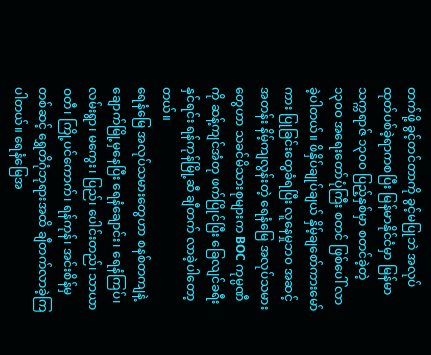တက်ဖို့ ခွင့်တင်တာကို ခွင့်မပြုဘဲ အလုပ်ထုတ်ပစ်ခဲ့ရာကစပြီး မြန်မာနိုင်ငံမှာ မြန်မာသက္ကရာဇ် ၁၃၀၀ ပြည့်နှစ်မှာ စတင်ခဲ့တဲ့ ၁၃၀၀ အရေးတော်ပုံကြီး စတင် ဖြစ်ပေါ် လာခဲ့ပါတယ်။ ဖိနှိပ်ချုပ်ချယ် နှိမ့်ချစော်ကားမော်ကား ပြုခြင်းတွေခံရပြီး လူနေမှုဘ၀ အဆင့်အတန်း နိမ့်ကျလွန်းတဲ့ ရေနံမြေ အလုပ်သမား တွေဟာ သခင်မိသားစုများက BOC ကုမ္ပဏီကို ဆန့်ကျင်အံတု ဖက်ပြိုင်ပြီး ခြေလျင်ခရီးနှင်ရင်း ရန်ကုန်မြို့ဆီ ချီတက် လာခဲ့ပါတော့တယ်။
ရေနံမြေ အလုပ်သမားတွေဟာ စနစ်တကျနဲ့ ချောက်မြို့မှနေပြီး ရေနံချောင်း၊ ရေနံကြပ်၊ လမ်းရွာ၊ မကွေး၊ ပြည်၊ ပေါင်းတည်၊ သာယာဝတီ၊ ကြို့ပင်ကောက်၊ ရန်ကုန်၊ အင်းစိန်မှတစ်ဆင့် ရွှေတိဂုံဘုရားအထိ ချီတက်လာခဲ့ကြပါတယ်။ ရေနံမြေအ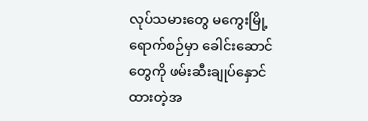လုပ်သမားတွေ မကွေးမြို့ ရောက်စဉ်မှာ ခေါင်းဆောင်တွေကို ဖမ်းဆီးချုပ်နှောင်ထားတဲ့အ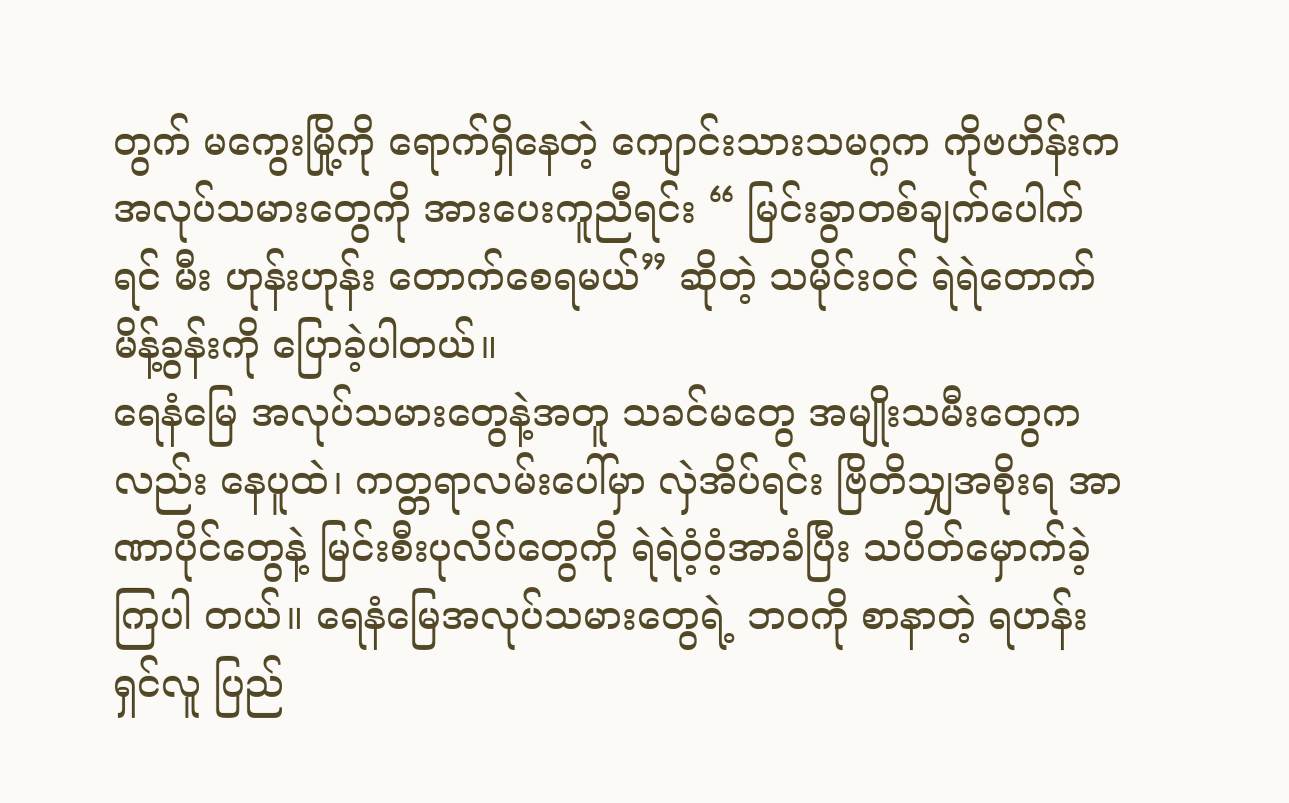တွက် မကွေးမြို့ကို ရောက်ရှိနေတဲ့ ကျောင်းသားသမဂ္ဂက ကိုဗဟိန်းက အလုပ်သမားတွေကို အားပေးကူညီရင်း “ မြင်းခွာတစ်ချက်ပေါက်ရင် မီး ဟုန်းဟုန်း တောက်စေရမယ်” ဆိုတဲ့ သမိုင်းဝင် ရဲရဲတောက်မိန့်ခွန်းကို ပြောခဲ့ပါတယ်။
ရေနံမြေ အလုပ်သမားတွေနဲ့အတူ သခင်မတွေ အမျိုးသမီးတွေကလည်း နေပူထဲ၊ ကတ္တရာလမ်းပေါ်မှာ လှဲအိပ်ရင်း ဗြိတိသျှအစိုးရ အာဏာပိုင်တွေနဲ့ မြင်းစီးပုလိပ်တွေကို ရဲရဲဝံ့ဝံ့အာခံပြီး သပိတ်မှောက်ခဲ့ကြပါ တယ်။ ရေနံမြေအလုပ်သမားတွေရဲ့ ဘဝကို စာနာတဲ့ ရဟန်းရှင်လူ ပြည်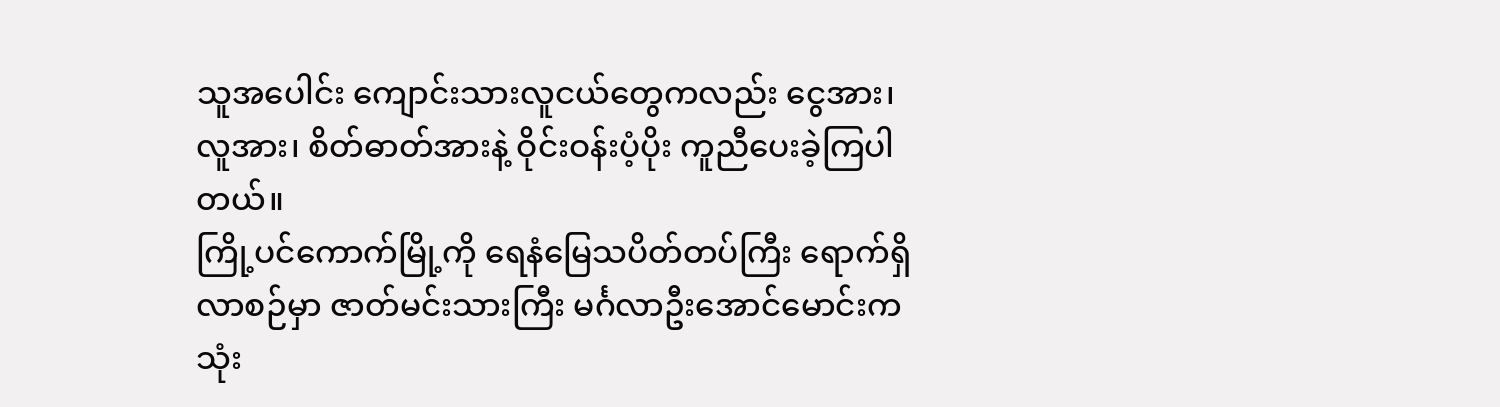သူအပေါင်း ကျောင်းသားလူငယ်တွေကလည်း ငွေအား၊ လူအား၊ စိတ်ဓာတ်အားနဲ့ ဝိုင်းဝန်းပံ့ပိုး ကူညီပေးခဲ့ကြပါတယ်။
ကြို့ပင်ကောက်မြို့ကို ရေနံမြေသပိတ်တပ်ကြီး ရောက်ရှိလာစဉ်မှာ ဇာတ်မင်းသားကြီး မင်္ဂလာဦးအောင်မောင်းက သုံး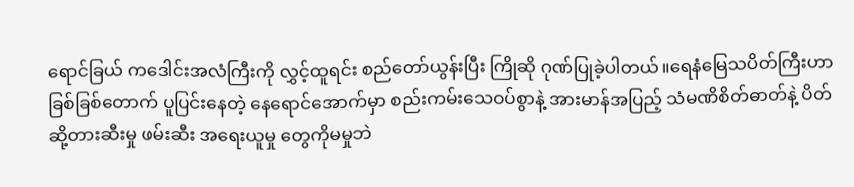ရောင်ခြယ် ကဒေါင်းအလံကြီးကို လွှင့်ထူရင်း စည်တော်ယွန်းပြီး ကြိုဆို ဂုဏ်ပြုခဲ့ပါတယ်။ရေနံမြေသပိတ်ကြီးဟာ ခြစ်ခြစ်တောက် ပူပြင်းနေတဲ့ နေရောင်အောက်မှာ စည်းကမ်းသေဝပ်စွာနဲ့ အားမာန်အပြည့် သံမဏိစိတ်ဓာတ်နဲ့ ပိတ်ဆို့တားဆီးမှု ဖမ်းဆီး အရေးယူမှု တွေကိုမမှုဘဲ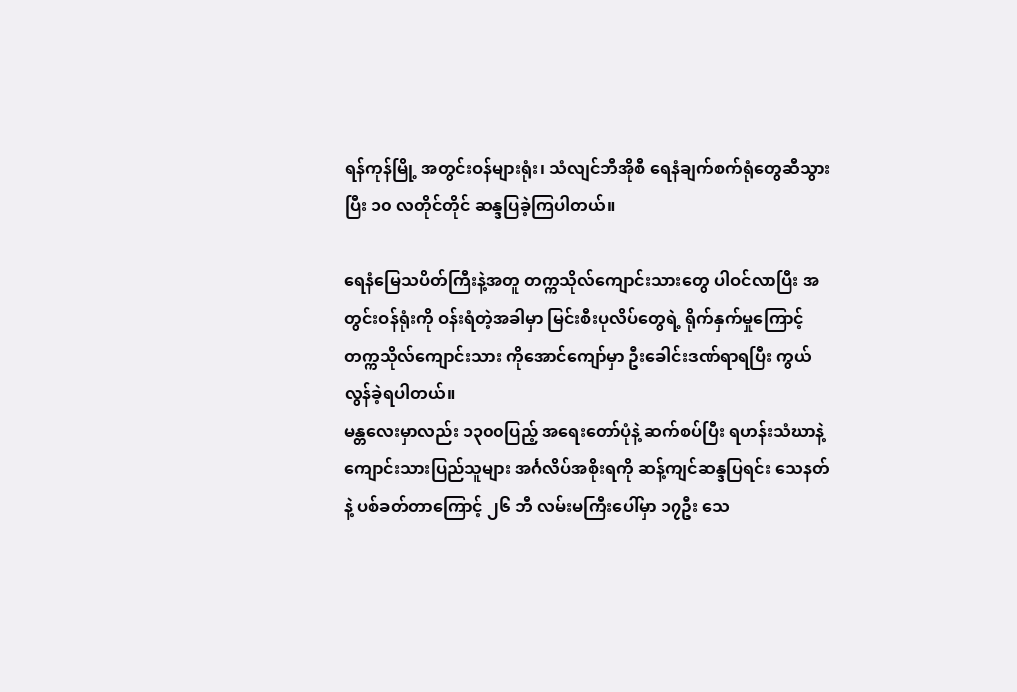ရန်ကုန်မြို့ အတွင်းဝန်များရုံး၊ သံလျင်ဘီအိုစီ ရေနံချက်စက်ရုံတွေဆီသွား ပြီး ၁၀ လတိုင်တိုင် ဆန္ဒပြခဲ့ကြပါတယ်။

ရေနံမြေသပိတ်ကြီးနဲ့အတူ တက္ကသိုလ်ကျောင်းသားတွေ ပါဝင်လာပြီး အတွင်းဝန်ရုံးကို ဝန်းရံတဲ့အခါမှာ မြင်းစီးပုလိပ်တွေရဲ့ ရိုက်နှက်မှုကြောင့် တက္ကသိုလ်ကျောင်းသား ကိုအောင်ကျော်မှာ ဦးခေါင်းဒဏ်ရာရပြီး ကွယ်လွန်ခဲ့ရပါတယ်။
မန္တလေးမှာလည်း ၁၃၀၀ပြည့် အရေးတော်ပုံနဲ့ ဆက်စပ်ပြီး ရဟန်းသံဃာနဲ့  ကျောင်းသားပြည်သူများ အင်္ဂလိပ်အစိုးရကို ဆန့်ကျင်ဆန္ဒပြရင်း သေနတ်နဲ့ ပစ်ခတ်တာကြောင့် ၂၆ ဘီ လမ်းမကြီးပေါ်မှာ ၁၇ဦး သေ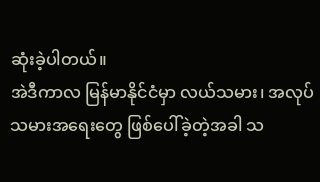ဆုံးခဲ့ပါတယ်။
အဲဒီကာလ မြန်မာနိုင်ငံမှာ လယ်သမား၊ အလုပ်သမားအရေးတွေ ဖြစ်ပေါ်ခဲ့တဲ့အခါ သ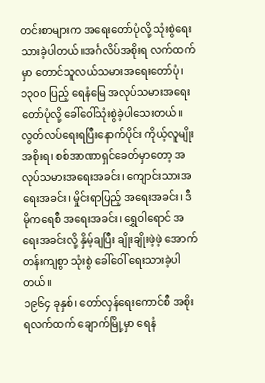တင်းစာများက အရေးတော်ပုံလို့ သုံးစွဲရေးသားခဲ့ပါတယ်။အင်္ဂလိပ်အစိုးရ လက်ထက်မှာ တောင်သူလယ်သမားအရေးတော်ပုံ၊ ၁၃၀၀ ပြည့် ရေနံမြေ အလုပ်သမားအရေးတော်ပုံလို့ ခေါ်ဝေါ်သုံးစွဲခဲ့ပါသေးတယ်။ လွတ်လပ်ရေးရပြီးနောက်ပိုင်း ကိုယ့်လူမျိုး အစိုးရ၊ စစ်အာဏာရှင်ခေတ်မှာတော့ အလုပ်သမားအရေးအခင်း၊ ကျောင်းသားအရေးအခင်း၊ မှိုင်းရာပြည့် အရေးအခင်း၊ ဒီမိုကရေစီ အရေးအခင်း၊ ရွှေဝါရောင် အရေးအခင်းလို့ နှိမ့်ချပြီး ချိုးချိုးဖဲ့ဖဲ့ အောက်တန်းကျစွာ သုံးစွဲ ခေါ်ဝေါ် ရေးသားခဲ့ပါတယ်။
၁၉၆၄ ခုနှစ်၊ တော်လှန်ရေးကောင်စီ အစိုးရလက်ထက် ချောက်မြို့မှာ ရေနံ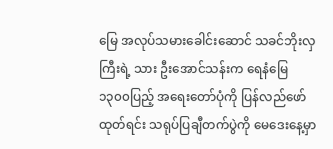မြေ အလုပ်သမားခေါင်းဆောင် သခင်ဘိုးလှကြီးရဲ့ သား ဦးအောင်သန်းက ရေနံမြေ ၁၃၀၀ပြည့် အရေးတော်ပုံကို ပြန်လည်ဖော်ထုတ်ရင်း သရုပ်ပြချီတက်ပွဲကို မေဒေးနေ့မှာ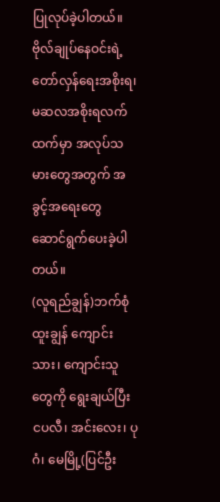ပြုလုပ်ခဲ့ပါတယ်။
ဗိုလ်ချုပ်နေဝင်းရဲ့ တော်လှန်ရေးအစိုးရ၊ မဆလအစိုးရလက်ထက်မှာ အလုပ်သမားတွေအတွက် အခွင့်အရေးတွေ ဆောင်ရွက်ပေးခဲ့ပါတယ်။
(လူရည်ချွန်)ဘက်စုံထူးချွန် ကျောင်းသား၊ ကျောင်းသူတွေကို ရွေးချယ်ပြီး ငပလီ၊ အင်းလေး၊ ပုဂံ၊ မေမြို့(ပြင်ဦး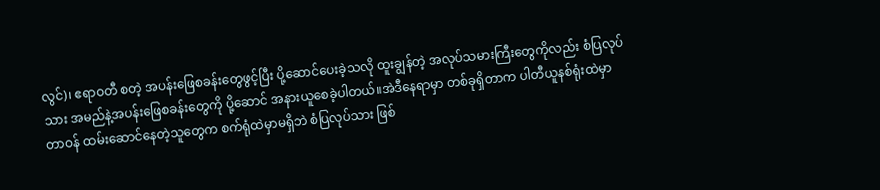လွင်)၊ ဧရာဝတီ စတဲ့ အပန်းဖြေစခန်းတွေဖွင့်ပြီး ပို့ဆောင်ပေးခဲ့သလို ထူးချွန်တဲ့ အလုပ်သမားကြီးတွေကိုလည်း စံပြလုပ်သား အမည်နဲ့အပန်းဖြေစခန်းတွေကို ပို့ဆောင် အနားယူစေခဲ့ပါတယ်။အဲဒီနေရာမှာ တစ်ခုရှိတာက ပါတီယူနစ်ရုံးထဲမှာ တာဝန် ထမ်းဆောင်နေတဲ့သူတွေက စက်ရုံထဲမှာမရှိဘဲ စံပြလုပ်သား ဖြစ်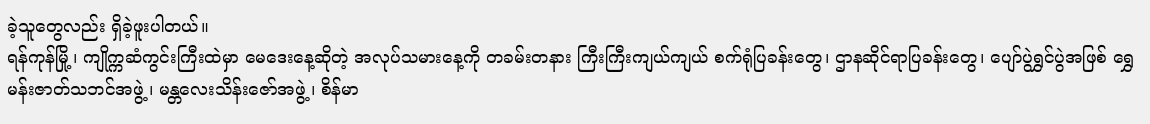ခဲ့သူတွေလည်း ရှိခဲ့ဖူးပါတယ်။
ရန်ကုန်မြို့၊ ကျိုက္ကဆံကွင်းကြီးထဲမှာ မေဒေးနေ့ဆိုတဲ့ အလုပ်သမားနေ့ကို တခမ်းတနား ကြီးကြီးကျယ်ကျယ် စက်ရုံပြခန်းတွေ၊ ဌာနဆိုင်ရာပြခန်းတွေ၊ ပျော်ပွဲရွှင်ပွဲအဖြစ် ရွှေမန်းဇာတ်သဘင်အဖွဲ့၊ မန္တလေးသိန်းဇော်အဖွဲ့၊ စိန်မာ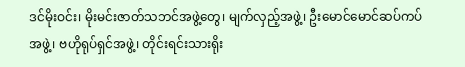ဒင်မိုးဝင်း၊ မိုးမင်းဇာတ်သဘင်အဖွဲ့တွေ၊ မျက်လှည့်အဖွဲ့၊ ဦးမောင်မောင်ဆပ်ကပ်အဖွဲ့၊ ဗဟိုရုပ်ရှင်အဖွဲ့၊ တိုင်းရင်းသားရိုး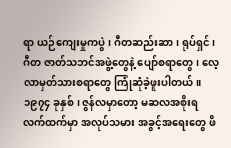ရာ ယဉ်ကျေးမှုကပွဲ၊ ဂီတဆည်းဆာ၊ ရုပ်ရှင်၊ ဂီတ ဇာတ်သဘင်အဖွဲ့တွေနဲ့ ပျော်စရာတွေ၊ လေ့လာမှတ်သားစရာတွေ ကြုံဆုံခဲ့ဖူးပါတယ်။
၁၉၇၄ ခုနှစ်၊ ဇွန်လမှာတော့ မဆလအစိုးရလက်ထက်မှာ အလုပ်သမား အခွင့်အရေးတွေ ဖိ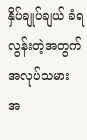နှိပ်ချုပ်ချယ် ခံရလွန်းတဲ့အတွက် အလုပ်သမား အ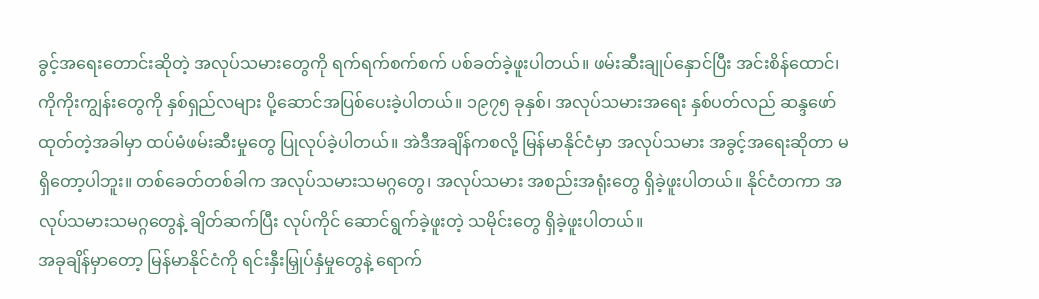ခွင့်အရေးတောင်းဆိုတဲ့ အလုပ်သမားတွေကို ရက်ရက်စက်စက် ပစ်ခတ်ခဲ့ဖူးပါတယ်။ ဖမ်းဆီးချုပ်နှောင်ပြီး အင်းစိန်ထောင်၊ ကိုကိုးကျွန်းတွေကို နှစ်ရှည်လများ ပို့ဆောင်အပြစ်ပေးခဲ့ပါတယ်။ ၁၉၇၅ ခုနှစ်၊ အလုပ်သမားအရေး နှစ်ပတ်လည် ဆန္ဒဖော်ထုတ်တဲ့အခါမှာ ထပ်မံဖမ်းဆီးမှုတွေ ပြုလုပ်ခဲ့ပါတယ်။ အဲဒီအချိန်ကစလို့ မြန်မာနိုင်ငံမှာ အလုပ်သမား အခွင့်အရေးဆိုတာ မရှိတော့ပါဘူး။ တစ်ခေတ်တစ်ခါက အလုပ်သမားသမဂ္ဂတွေ၊ အလုပ်သမား အစည်းအရုံးတွေ ရှိခဲ့ဖူးပါတယ်။ နိုင်ငံတကာ အလုပ်သမားသမဂ္ဂတွေနဲ့ ချိတ်ဆက်ပြီး လုပ်ကိုင် ဆောင်ရွက်ခဲ့ဖူးတဲ့ သမိုင်းတွေ ရှိခဲ့ဖူးပါတယ်။
အခုချိန်မှာတော့ မြန်မာနိုင်ငံကို ရင်းနှီးမြှုပ်နှံမှုတွေနဲ့ ရောက်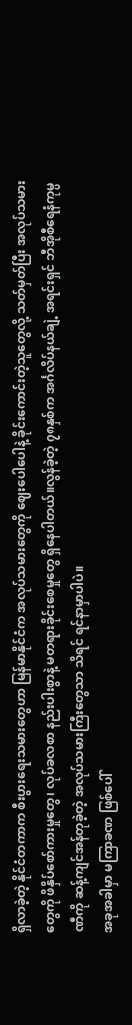ရှိလာခဲ့တဲ့ နိုင်ငံတကာက စီးပွားရေးသမားတွေဟာ မြန်မာနိုင်ငံက အလုပ်သမားတွေကို ဈေးပေါပေါနဲ့ ခိုင်းကောင်းတဲ့သူတွေလို့ သတ်မှတ်ပြီး အလုပ်သမားတွေကို ဖိနှိပ်စော်ကားမှုတွေ၊ လုပ်ခလစာ နည်းပါးစွာနဲ့ မတရားခိုင်းစေမှုတွေ ရှိနေပါတယ်။လွန်ခဲ့တဲ့ ၇၈နှစ်က အင်္ဂလိပ်နယ်ချဲ့ အရင်းရှင် ဘီအိုစီရေနံကုမ္ပဏီကို ဆန့်ကျင်အန်တုခဲ့တဲ့ အလုပ်သမားကြီးတွေသာ သိရင် ရင်နာမှာပါပဲ။
အခုအခါမှာ မကြာခဏ ဖြစ်ပေါ်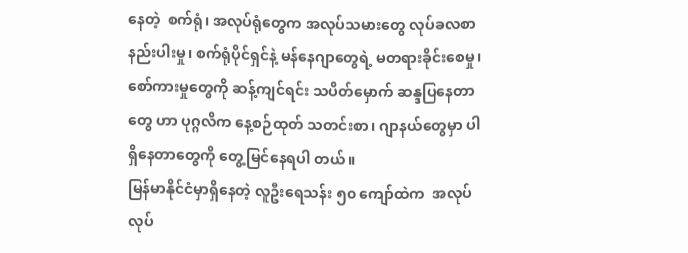နေတဲ့  စက်ရုံ၊ အလုပ်ရုံတွေက အလုပ်သမားတွေ လုပ်ခလစာ နည်းပါးမှု၊ စက်ရုံပိုင်ရှင်နဲ့ မန်နေဂျာတွေရဲ့ မတရားခိုင်းစေမှု၊ စော်ကားမှုတွေကို ဆန့်ကျင်ရင်း သပိတ်မှောက် ဆန္ဒပြနေတာတွေ ဟာ ပုဂ္ဂလိက နေ့စဉ်ထုတ် သတင်းစာ၊ ဂျာနယ်တွေမှာ ပါရှိနေတာတွေကို တွေ့မြင်နေရပါ တယ်။
မြန်မာနိုင်ငံမှာရှိနေတဲ့ လူဦးရေသန်း ၅၀ ကျော်ထဲက  အလုပ်လုပ်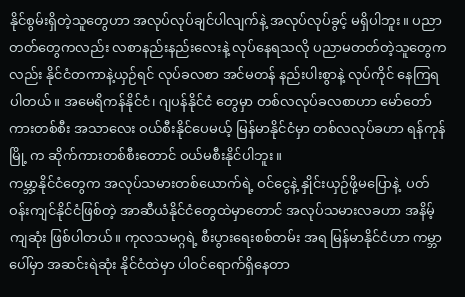နိုင်စွမ်းရှိတဲ့သူတွေဟာ အလုပ်လုပ်ချင်ပါလျက်နဲ့ အလုပ်လုပ်ခွင့် မရှိပါဘူး။ ပညာတတ်တွေကလည်း လစာနည်းနည်းလေးနဲ့ လုပ်နေရသလို ပညာမတတ်တဲ့သူတွေကလည်း နိုင်ငံတကာနဲ့ယှဉ်ရင် လုပ်ခလစာ အင်မတန် နည်းပါးစွာနဲ့ လုပ်ကိုင် နေကြရပါတယ်။ အမေရိကန်နိုင်ငံ၊ ဂျပန်နိုင်ငံ တွေမှာ တစ်လလုပ်ခလစာဟာ မော်တော်ကားတစ်စီး အသာလေး ဝယ်စီးနိုင်ပေမယ့် မြန်မာနိုင်ငံမှာ တစ်လလုပ်ခဟာ ရန်ကုန်မြို့ က ဆိုက်ကားတစ်စီးတောင် ဝယ်မစီးနိုင်ပါဘူး။
ကမ္ဘာ့နိုင်ငံတွေက အလုပ်သမားတစ်ယောက်ရဲ့ ဝင်ငွေနဲ့ နှိုင်းယှဉ်ဖို့မပြောနဲ့  ပတ်ဝန်းကျင်နိုင်ငံဖြစ်တဲ့ အာဆီယံနိုင်ငံတွေထဲမှာတောင် အလုပ်သမားလခဟာ အနိမ့်ကျဆုံး ဖြစ်ပါတယ်။ ကုလသမဂ္ဂရဲ့ စီးပွားရေးစစ်တမ်း အရ မြန်မာနိုင်ငံဟာ ကမ္ဘာပေါ်မှာ အဆင်းရဲဆုံး နိုင်ငံထဲမှာ ပါဝင်ရောက်ရှိနေတာ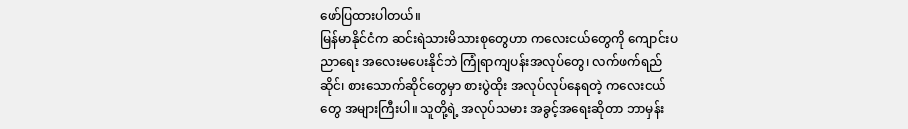ဖော်ပြထားပါတယ်။
မြန်မာနိုင်ငံက ဆင်းရဲသားမိသားစုတွေဟာ ကလေးငယ်တွေကို ကျောင်းပညာရေး အလေးမပေးနိုင်ဘဲ ကြုံရာကျပန်းအလုပ်တွေ၊ လက်ဖက်ရည်ဆိုင်၊ စားသောက်ဆိုင်တွေမှာ စားပွဲထိုး အလုပ်လုပ်နေရတဲ့ ကလေးငယ်တွေ အများကြီးပါ။ သူတို့ရဲ့ အလုပ်သမား အခွင့်အရေးဆိုတာ ဘာမှန်း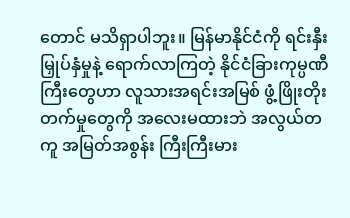တောင် မသိရှာပါဘူး။ မြန်မာနိုင်ငံကို ရင်းနှီးမြှုပ်နှံမှုနဲ့ ရောက်လာကြတဲ့ နိုင်ငံခြားကုမ္ပဏီကြီးတွေဟာ လူသားအရင်းအမြစ် ဖွံ့ဖြိုးတိုးတက်မှုတွေကို အလေးမထားဘဲ အလွယ်တကူ အမြတ်အစွန်း ကြီးကြီးမား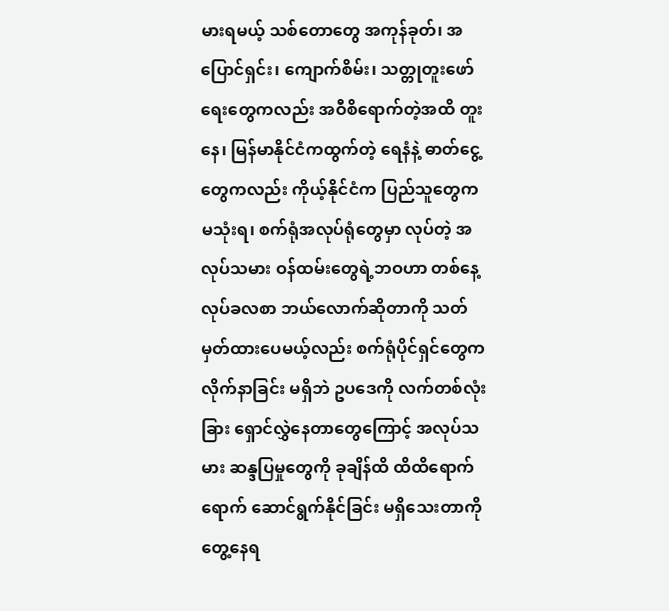မားရမယ့် သစ်တောတွေ အကုန်ခုတ်၊ အပြောင်ရှင်း၊ ကျောက်စိမ်း၊ သတ္တုတူးဖော်ရေးတွေကလည်း အဝီစိရောက်တဲ့အထိ တူးနေ၊ မြန်မာနိုင်ငံကထွက်တဲ့ ရေနံနဲ့ ဓာတ်ငွေ့တွေကလည်း ကိုယ့်နိုင်ငံက ပြည်သူတွေက မသုံးရ၊ စက်ရုံအလုပ်ရုံတွေမှာ လုပ်တဲ့ အလုပ်သမား ဝန်ထမ်းတွေရဲ့ဘဝဟာ တစ်နေ့လုပ်ခလစာ ဘယ်လောက်ဆိုတာကို သတ်မှတ်ထားပေမယ့်လည်း စက်ရုံပိုင်ရှင်တွေက လိုက်နာခြင်း မရှိဘဲ ဥပဒေကို လက်တစ်လုံးခြား ရှောင်လွှဲနေတာတွေကြောင့် အလုပ်သမား ဆန္ဒပြမှုတွေကို ခုချိန်ထိ ထိထိရောက်ရောက် ဆောင်ရွက်နိုင်ခြင်း မရှိသေးတာကို တွေ့နေရ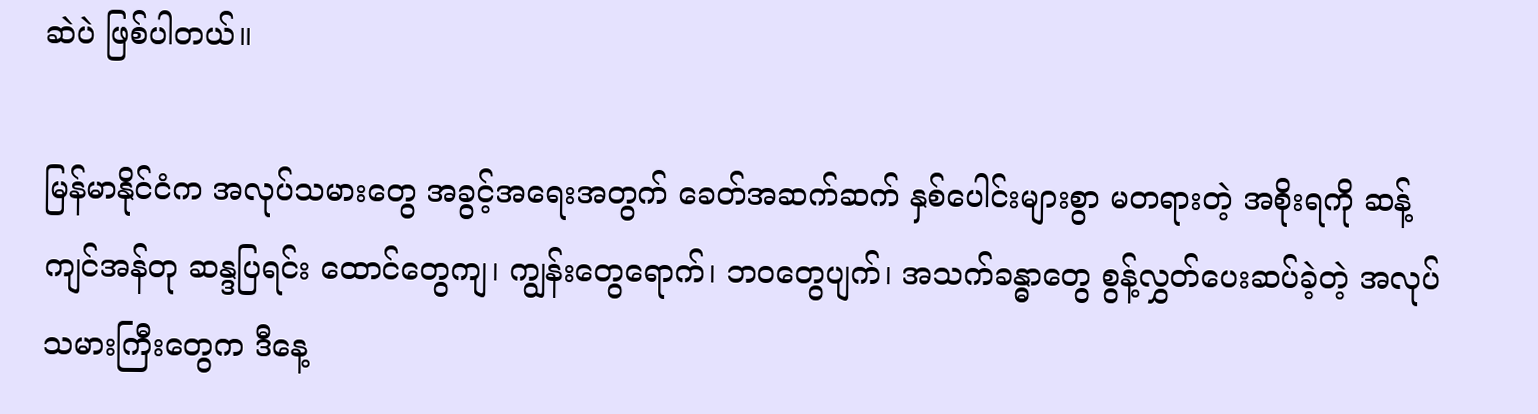ဆဲပဲ ဖြစ်ပါတယ်။

မြန်မာနိုင်ငံက အလုပ်သမားတွေ အခွင့်အရေးအတွက် ခေတ်အဆက်ဆက် နှစ်ပေါင်းများစွာ မတရားတဲ့ အစိုးရကို ဆန့်ကျင်အန်တု ဆန္ဒပြရင်း ထောင်တွေကျ၊ ကျွန်းတွေရောက်၊ ဘဝတွေပျက်၊ အသက်ခန္ဓာတွေ စွန့်လွှတ်ပေးဆပ်ခဲ့တဲ့ အလုပ်သမားကြီးတွေက ဒီနေ့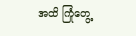အထိ ကြုံတွေ့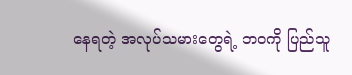နေရတဲ့ အလုပ်သမားတွေရဲ့ ဘဝကို ပြည်သူ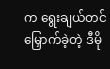က ရွေးချယ်တင်မြှောက်ခဲ့တဲ့ ဒီမို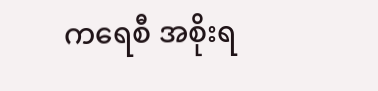ကရေစီ အစိုးရ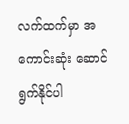လက်ထက်မှာ အကောင်းဆုံး ဆောင်ရွက်နိုင်ပါ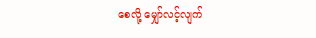စေလို့ မျှော်လင့်လျက်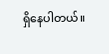ရှိနေပါတယ်။